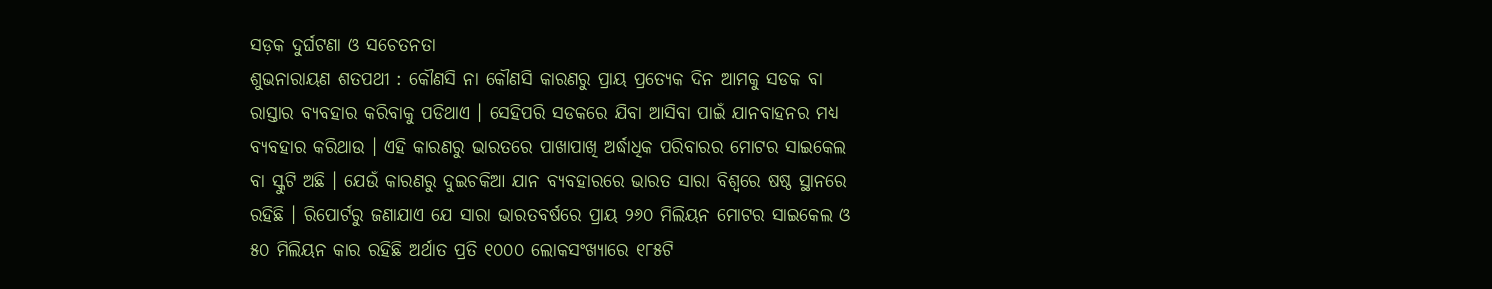ସଡ଼କ ଦୁର୍ଘଟଣା ଓ ସଚେତନତା
ଶୁଭନାରାୟଣ ଶତପଥୀ : କୌଣସି ନା କୌଣସି କାରଣରୁ ପ୍ରାୟ ପ୍ରତ୍ୟେକ ଦିନ ଆମକୁ ସଡକ ବା ରାସ୍ତାର ବ୍ୟବହାର କରିବାକୁ ପଡିଥାଏ । ସେହିପରି ସଡକରେ ଯିବା ଆସିବା ପାଇଁ ଯାନବାହନର ମଧ୍ୟ ବ୍ୟବହାର କରିଥାଉ । ଏହି କାରଣରୁ ଭାରତରେ ପାଖାପାଖି ଅର୍ଦ୍ଧାଧିକ ପରିବାରର ମୋଟର ସାଇକେଲ ବା ସ୍କୁଟି ଅଛି । ଯେଉଁ କାରଣରୁ ଦୁଇଚକିଆ ଯାନ ବ୍ୟବହାରରେ ଭାରତ ସାରା ବିଶ୍ୱରେ ଷଷ୍ଠ ସ୍ଥାନରେ ରହିଛି । ରିପୋର୍ଟରୁ ଜଣାଯାଏ ଯେ ସାରା ଭାରତବର୍ଷରେ ପ୍ରାୟ ୨୬୦ ମିଲିୟନ ମୋଟର ସାଇକେଲ ଓ ୫୦ ମିଲିୟନ କାର ରହିଛି ଅର୍ଥାତ ପ୍ରତି ୧୦୦୦ ଲୋକସଂଖ୍ୟାରେ ୧୮୫ଟି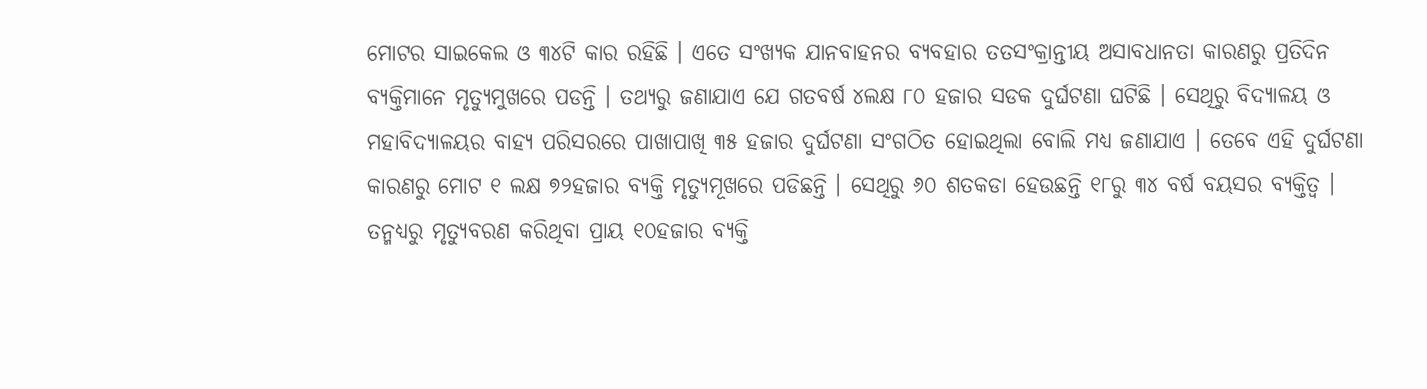ମୋଟର ସାଇକେଲ ଓ ୩୪ଟି କାର ରହିଛି । ଏତେ ସଂଖ୍ୟକ ଯାନବାହନର ବ୍ୟବହାର ତତସଂକ୍ରାନ୍ତୀୟ ଅସାବଧାନତା କାରଣରୁ ପ୍ରତିଦିନ ବ୍ୟକ୍ତିମାନେ ମୃତ୍ୟୁମୁଖରେ ପଡନ୍ତି । ତଥ୍ୟରୁ ଜଣାଯାଏ ଯେ ଗତବର୍ଷ ୪ଲକ୍ଷ ୮୦ ହଜାର ସଡକ ଦୁର୍ଘଟଣା ଘଟିଛି । ସେଥିରୁ ବିଦ୍ୟାଳୟ ଓ ମହାବିଦ୍ୟାଳୟର ବାହ୍ୟ ପରିସରରେ ପାଖାପାଖି ୩୫ ହଜାର ଦୁର୍ଘଟଣା ସଂଗଠିତ ହୋଇଥିଲା ବୋଲି ମଧ୍ୟ ଜଣାଯାଏ । ତେବେ ଏହି ଦୁର୍ଘଟଣା କାରଣରୁ ମୋଟ ୧ ଲକ୍ଷ ୭୨ହଜାର ବ୍ୟକ୍ତି ମୃତ୍ୟୁମୂଖରେ ପଡିଛନ୍ତି । ସେଥିରୁ ୬୦ ଶତକଡା ହେଉଛନ୍ତି ୧୮ରୁ ୩୪ ବର୍ଷ ବୟସର ବ୍ୟକ୍ତିତ୍ୱ । ତନ୍ମଧ୍ୟରୁ ମୃତ୍ୟୁବରଣ କରିଥିବା ପ୍ରାୟ ୧୦ହଜାର ବ୍ୟକ୍ତି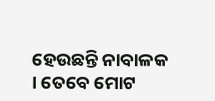ହେଉଛନ୍ତି ନାବାଳକ । ତେବେ ମୋଟ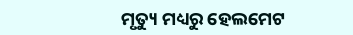ମୃତ୍ୟୁ ମଧ୍ୟରୁ ହେଲମେଟ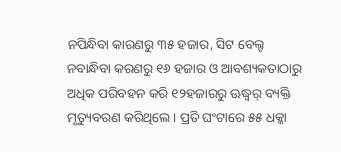ନପିନ୍ଧିବା କାରଣରୁ ୩୫ ହଜାର, ସିଟ ବେଲ୍ଟ ନବାନ୍ଧିବା କରଣରୁ ୧୬ ହଜାର ଓ ଆବଶ୍ୟକତାଠାରୁ ଅଧିକ ପରିବହନ କରି ୧୨ହଜାରରୁ ଊଦ୍ଧ୍ୱର୍ ବ୍ୟକ୍ତି ମୃତ୍ୟୁବରଣ କରିଥିଲେ । ପ୍ରତି ଘଂଟାରେ ୫୫ ଧକ୍କା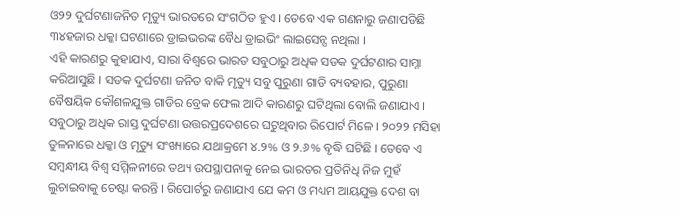ଓ୨୨ ଦୁର୍ଘଟଣାଜନିତ ମୃତ୍ୟୁ ଭାରତରେ ସଂଗଠିତ ହୁଏ । ତେବେ ଏକ ଗଣନାରୁ ଜଣାପଡିଛି ୩୪ହଜାର ଧକ୍କା ଘଟଣାରେ ଡ୍ରାଇଭରଙ୍କ ବୈଧ ଡ୍ରାଇଭିଂ ଲାଇସେନ୍ସ ନଥିଲା ।
ଏହି କାରଣରୁ କୁହାଯାଏ, ସାରା ବିଶ୍ୱରେ ଭାରତ ସବୁଠାରୁ ଅଧିକ ସଡକ ଦୁର୍ଘଟଣାର ସାମ୍ନା କରିଆସୁଛି । ସଡକ ଦୁର୍ଘଟଣା ଜନିତ ବାକି ମୃତ୍ୟୁ ସବୁ ପୁରୁଣା ଗାଡି ବ୍ୟବହାର, ପୁରୁଣା ବୈଷୟିକ କୌଶଳଯୁକ୍ତ ଗାଡିର ବ୍ରେକ ଫେଲ ଆଦି କାରଣରୁ ଘଟିଥିଲା ବୋଲି ଜଣାଯାଏ । ସବୁଠାରୁ ଅଧିକ ରାସ୍ତ ଦୁର୍ଘଟଣା ଉତ୍ତରପ୍ରଦେଶରେ ଘଟୁଥିବାର ରିପୋର୍ଟ ମିଳେ । ୨୦୨୨ ମସିହା ତୁଳନାରେ ଧକ୍କା ଓ ମୃତ୍ୟୁ ସଂଖ୍ୟାରେ ଯଥାକ୍ରମେ ୪.୨% ଓ ୨.୬% ବୃଦ୍ଧି ଘଟିଛି । ତେବେ ଏ ସମ୍ବନ୍ଧୀୟ ବିଶ୍ୱ ସମ୍ମିଳନୀରେ ତଥ୍ୟ ଉପସ୍ଥାପନାକୁ ନେଇ ଭାରତର ପ୍ରତିନିଧି ନିଜ ମୁହଁ ଲୁଚାଇବାକୁ ଚେଷ୍ଟା କରନ୍ତି । ରିପୋର୍ଟରୁ ଜଣାଯାଏ ଯେ କମ ଓ ମଧ୍ୟମ ଆୟଯୁକ୍ତ ଦେଶ ବା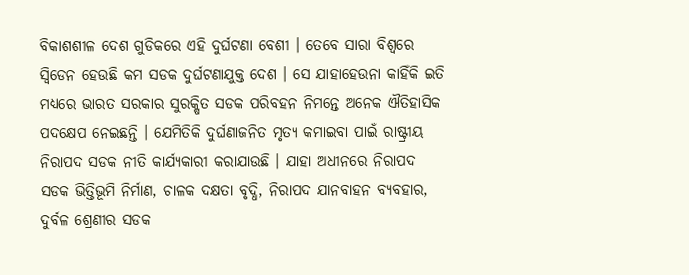ବିକାଶଶୀଳ ଦେଶ ଗୁଡିକରେ ଏହି ଦୁର୍ଘଟଣା ବେଶୀ । ତେବେ ସାରା ବିଶ୍ୱରେ ସ୍ୱିଡେନ ହେଉଛି କମ ସଡକ ଦୁର୍ଘଟଣାଯୁକ୍ତ ଦେଶ । ସେ ଯାହାହେଉନା କାହିଁକି ଇତି ମଧ୍ୟରେ ଭାରତ ସରକାର ସୁରକ୍ଷିତ ସଡକ ପରିବହନ ନିମନ୍ତେ ଅନେକ ଐତିହାସିକ ପଦକ୍ଷେପ ନେଇଛନ୍ତି । ଯେମିତିକି ଦୁର୍ଘଣାଜନିତ ମୃତ୍ୟ କମାଇବା ପାଇଁ ରାଷ୍ଟ୍ରୀୟ ନିରାପଦ ସଡକ ନୀତି କାର୍ଯ୍ୟକାରୀ କରାଯାଉଛି । ଯାହା ଅଧୀନରେ ନିରାପଦ ସଡକ ଭିତ୍ତିଭୂମି ନିର୍ମାଣ, ଚାଳକ ଦକ୍ଷତା ବୃଦ୍ଧି, ନିରାପଦ ଯାନବାହନ ବ୍ୟବହାର, ଦୁର୍ବଳ ଶ୍ରେଣୀର ସଡକ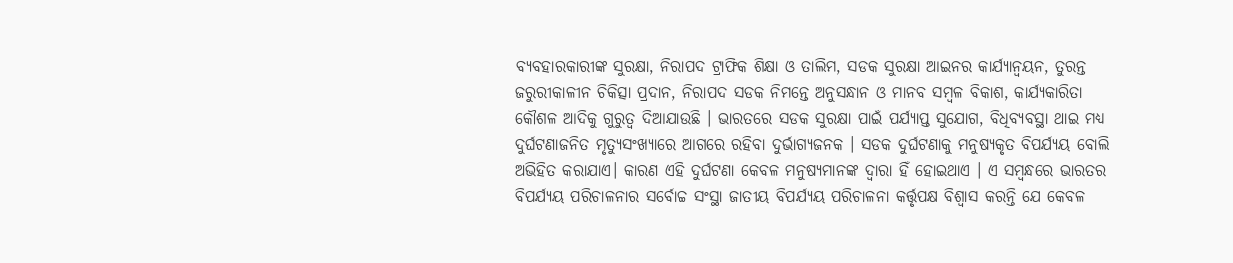ବ୍ୟବହାରକାରୀଙ୍କ ସୁରକ୍ଷା, ନିରାପଦ ଟ୍ରାଫିକ ଶିକ୍ଷା ଓ ତାଲିମ, ସଡକ ସୁରକ୍ଷା ଆଇନର କାର୍ଯ୍ୟାନ୍ୱୟନ, ତୁରନ୍ତ ଜରୁରୀକାଳୀନ ଚିକିତ୍ସା ପ୍ରଦାନ, ନିରାପଦ ସଡକ ନିମନ୍ତେ ଅନୁସନ୍ଧାନ ଓ ମାନବ ସମ୍ବଳ ବିକାଶ, କାର୍ଯ୍ୟକାରିତା କୌଶଳ ଆଦିକୁ ଗୁରୁତ୍ୱ ଦିଆଯାଉଛି । ଭାରତରେ ସଡକ ସୁରକ୍ଷା ପାଇଁ ପର୍ଯ୍ୟାପ୍ତ ସୁଯୋଗ, ବିଧିବ୍ୟବସ୍ଥା ଥାଇ ମଧ୍ୟ ଦୁର୍ଘଟଣାଜନିତ ମୃତ୍ୟୁସଂଖ୍ୟାରେ ଆଗରେ ରହିବା ଦୁର୍ଭାଗ୍ୟଜନକ । ସଡକ ଦୁର୍ଘଟଣାକୁ ମନୁଷ୍ୟକୃତ ବିପର୍ଯ୍ୟୟ ବୋଲି ଅଭିହିତ କରାଯାଏ। କାରଣ ଏହି ଦୁର୍ଘଟଣା କେବଳ ମନୁଷ୍ୟମାନଙ୍କ ଦ୍ୱାରା ହିଁ ହୋଇଥାଏ । ଏ ସମ୍ବନ୍ଧରେ ଭାରତର ବିପର୍ଯ୍ୟୟ ପରିଚାଳନାର ସର୍ବୋଚ୍ଚ ସଂସ୍ଥା ଜାତୀୟ ବିପର୍ଯ୍ୟୟ ପରିଚାଳନା କର୍ତ୍ତୃପକ୍ଷ ବିଶ୍ୱାସ କରନ୍ତି ଯେ କେବଳ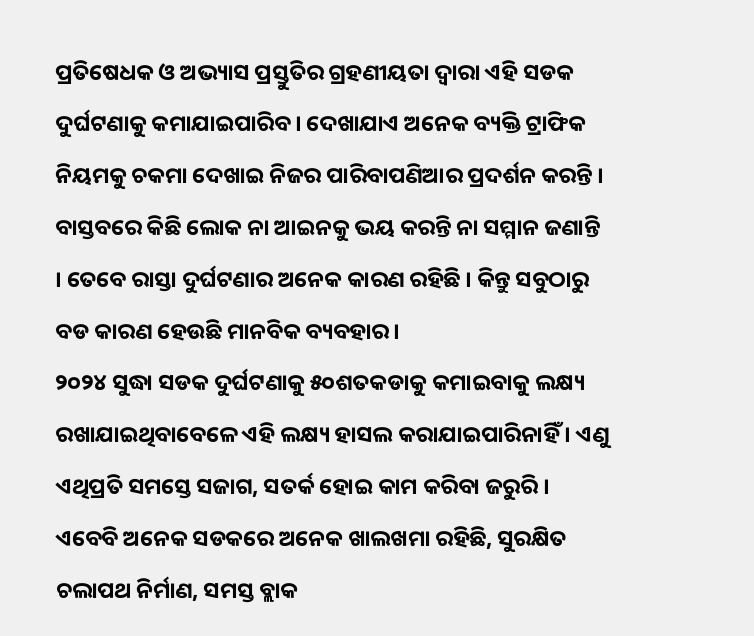ପ୍ରତିଷେଧକ ଓ ଅଭ୍ୟାସ ପ୍ରସ୍ତୁତିର ଗ୍ରହଣୀୟତା ଦ୍ୱାରା ଏହି ସଡକ ଦୁର୍ଘଟଣାକୁ କମାଯାଇପାରିବ। ଦେଖାଯାଏ ଅନେକ ବ୍ୟକ୍ତି ଟ୍ରାଫିକ ନିୟମକୁ ଚକମା ଦେଖାଇ ନିଜର ପାରିବାପଣିଆର ପ୍ରଦର୍ଶନ କରନ୍ତି । ବାସ୍ତବରେ କିଛି ଲୋକ ନା ଆଇନକୁ ଭୟ କରନ୍ତି ନା ସମ୍ମାନ ଜଣାନ୍ତି । ତେବେ ରାସ୍ତା ଦୁର୍ଘଟଣାର ଅନେକ କାରଣ ରହିଛି । କିନ୍ତୁ ସବୁଠାରୁ ବଡ କାରଣ ହେଉଛି ମାନବିକ ବ୍ୟବହାର।
୨୦୨୪ ସୁଦ୍ଧା ସଡକ ଦୁର୍ଘଟଣାକୁ ୫୦ଶତକଡାକୁ କମାଇବାକୁ ଲକ୍ଷ୍ୟ ରଖାଯାଇଥିବାବେଳେ ଏହି ଲକ୍ଷ୍ୟ ହାସଲ କରାଯାଇପାରିନାହିଁ । ଏଣୁ ଏଥିପ୍ରତି ସମସ୍ତେ ସଜାଗ, ସତର୍କ ହୋଇ କାମ କରିବା ଜରୁରି । ଏବେବି ଅନେକ ସଡକରେ ଅନେକ ଖାଲଖମା ରହିଛି, ସୁରକ୍ଷିତ ଚଲାପଥ ନିର୍ମାଣ, ସମସ୍ତ ବ୍ଲାକ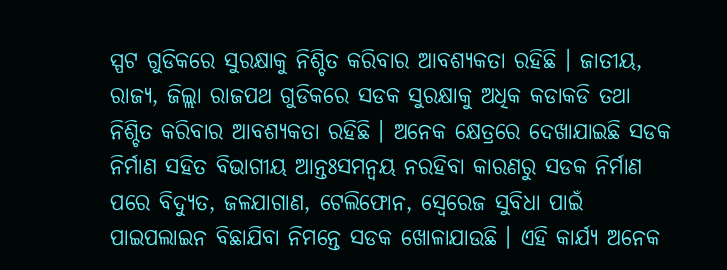ସ୍ପଟ ଗୁଡିକରେ ସୁରକ୍ଷାକୁ ନିଶ୍ଚିତ କରିବାର ଆବଶ୍ୟକତା ରହିଛି । ଜାତୀୟ, ରାଜ୍ୟ, ଜିଲ୍ଲା ରାଜପଥ ଗୁଡିକରେ ସଡକ ସୁରକ୍ଷାକୁ ଅଧିକ କଡାକଡି ତଥା ନିଶ୍ଚିତ କରିବାର ଆବଶ୍ୟକତା ରହିଛି । ଅନେକ କ୍ଷେତ୍ରରେ ଦେଖାଯାଇଛି ସଡକ ନିର୍ମାଣ ସହିତ ବିଭାଗୀୟ ଆନ୍ତଃସମନ୍ୱୟ ନରହିବା କାରଣରୁ ସଡକ ନିର୍ମାଣ ପରେ ବିଦ୍ୟୁତ, ଜଳଯାଗାଣ, ଟେଲିଫୋନ, ସ୍ୱେରେଜ ସୁବିଧା ପାଇଁ ପାଇପଲାଇନ ବିଛାଯିବା ନିମନ୍ତେ ସଡକ ଖୋଳାଯାଉଛି । ଏହି କାର୍ଯ୍ୟ ଅନେକ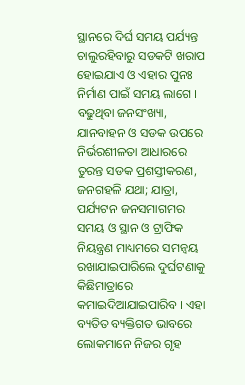ସ୍ଥାନରେ ଦିର୍ଘ ସମୟ ପର୍ଯ୍ୟନ୍ତ ଚାଲୁରହିବାରୁ ସଡକଟି ଖରାପ ହୋଇଯାଏ ଓ ଏହାର ପୁନଃ ନିର୍ମାଣ ପାଇଁ ସମୟ ଲାଗେ । ବଢୁଥିବା ଜନସଂଖ୍ୟା, ଯାନବାହନ ଓ ସଡକ ଉପରେ ନିର୍ଭରଶୀଳତା ଆଧାରରେ ତୁରନ୍ତ ସଡକ ପ୍ରଶସ୍ତୀକରଣ, ଜନଗହଳି ଯଥା; ଯାତ୍ରା, ପର୍ଯ୍ୟଟନ ଜନସମାଗମର ସମୟ ଓ ସ୍ଥାନ ଓ ଟ୍ରାଫିକ ନିୟନ୍ତ୍ରଣ ମାଧ୍ୟମରେ ସମନ୍ୱୟ ରଖାଯାଇପାରିଲେ ଦୁର୍ଘଟଣାକୁ କିଛିମାତ୍ରାରେ କମାଇଦିଆଯାଇପାରିବ । ଏହା ବ୍ୟତିତ ବ୍ୟକ୍ତିଗତ ଭାବରେ ଲୋକମାନେ ନିଜର ଗୃହ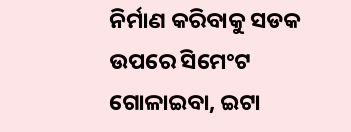ନିର୍ମାଣ କରିବାକୁ ସଡକ ଉପରେ ସିମେଂଟ ଗୋଳାଇବା, ଇଟା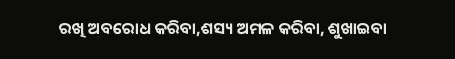ରଖି ଅବରୋଧ କରିବା,ଶସ୍ୟ ଅମଳ କରିବା, ଶୁଖାଇବା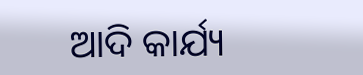ଆଦି କାର୍ଯ୍ୟ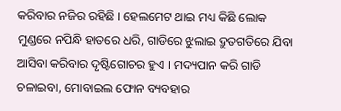କରିବାର ନଜିର ରହିଛି । ହେଲମେଟ ଥାଇ ମଧ୍ୟ କିଛି ଲୋକ ମୁଣ୍ଡରେ ନପିନ୍ଧି ହାତରେ ଧରି, ଗାଡିରେ ଝୁଲାଇ ଦ୍ରୁତଗତିରେ ଯିବା ଆସିବା କରିବାର ଦୃଷ୍ଟିଗୋଚର ହୁଏ । ମଦ୍ୟପାନ କରି ଗାଡି ଚଳାଇବା, ମୋବାଇଲ ଫୋନ ବ୍ୟବହାର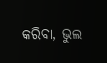କରିବା, ଭୁଲ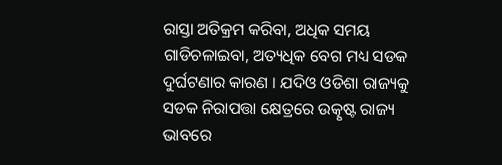ରାସ୍ତା ଅତିକ୍ରମ କରିବା, ଅଧିକ ସମୟ ଗାଡିଚଳାଇବା, ଅତ୍ୟଧିକ ବେଗ ମଧ୍ୟ ସଡକ ଦୁର୍ଘଟଣାର କାରଣ । ଯଦିଓ ଓଡିଶା ରାଜ୍ୟକୁ ସଡକ ନିରାପତ୍ତା କ୍ଷେତ୍ରରେ ଉତ୍କୃଷ୍ଟ ରାଜ୍ୟ ଭାବରେ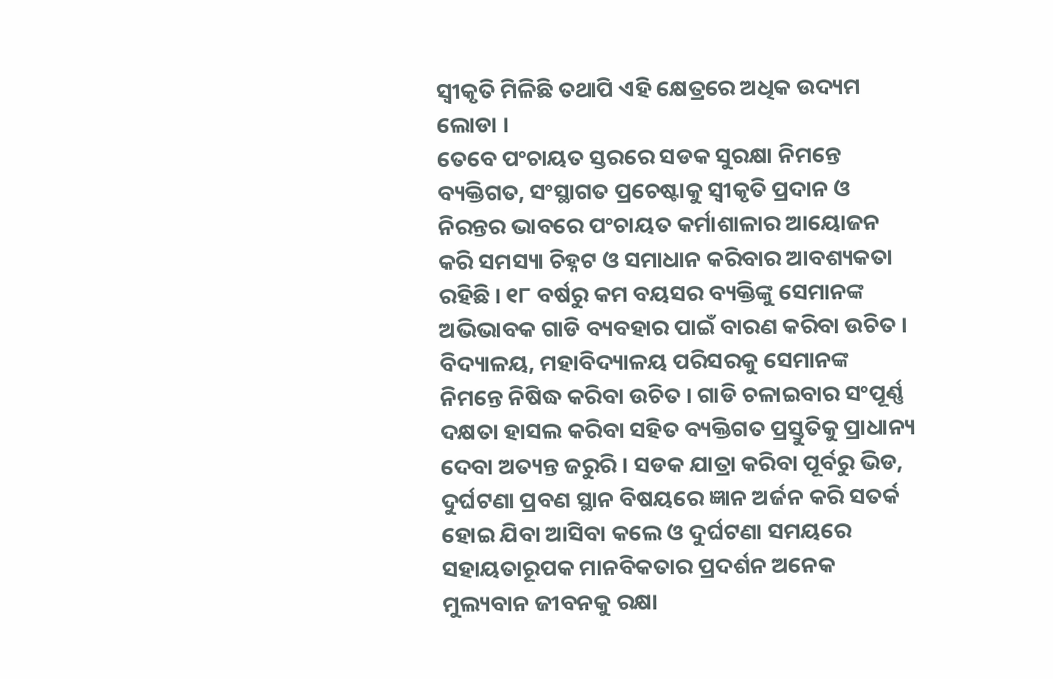ସ୍ୱୀକୃତି ମିଳିଛି ତଥାପି ଏହି କ୍ଷେତ୍ରରେ ଅଧିକ ଉଦ୍ୟମ ଲୋଡା ।
ତେବେ ପଂଚାୟତ ସ୍ତରରେ ସଡକ ସୁରକ୍ଷା ନିମନ୍ତେ ବ୍ୟକ୍ତିଗତ, ସଂସ୍ଥାଗତ ପ୍ରଚେଷ୍ଟାକୁ ସ୍ୱୀକୃତି ପ୍ରଦାନ ଓ ନିରନ୍ତର ଭାବରେ ପଂଚାୟତ କର୍ମାଶାଳାର ଆୟୋଜନ କରି ସମସ୍ୟା ଚିହ୍ନଟ ଓ ସମାଧାନ କରିବାର ଆବଶ୍ୟକତା ରହିଛି । ୧୮ ବର୍ଷରୁ କମ ବୟସର ବ୍ୟକ୍ତିଙ୍କୁ ସେମାନଙ୍କ ଅଭିଭାବକ ଗାଡି ବ୍ୟବହାର ପାଇଁ ବାରଣ କରିବା ଉଚିତ । ବିଦ୍ୟାଳୟ, ମହାବିଦ୍ୟାଳୟ ପରିସରକୁ ସେମାନଙ୍କ ନିମନ୍ତେ ନିଷିଦ୍ଧ କରିବା ଉଚିତ । ଗାଡି ଚଳାଇବାର ସଂପୂର୍ଣ୍ଣ ଦକ୍ଷତା ହାସଲ କରିବା ସହିତ ବ୍ୟକ୍ତିଗତ ପ୍ରସ୍ତୁତିକୁ ପ୍ରାଧାନ୍ୟ ଦେବା ଅତ୍ୟନ୍ତ ଜରୁରି । ସଡକ ଯାତ୍ରା କରିବା ପୂର୍ବରୁ ଭିଡ, ଦୁର୍ଘଟଣା ପ୍ରବଣ ସ୍ଥାନ ବିଷୟରେ ଜ୍ଞାନ ଅର୍ଜନ କରି ସତର୍କ ହୋଇ ଯିବା ଆସିବା କଲେ ଓ ଦୁର୍ଘଟଣା ସମୟରେ ସହାୟତାରୂପକ ମାନବିକତାର ପ୍ରଦର୍ଶନ ଅନେକ ମୁଲ୍ୟବାନ ଜୀବନକୁ ରକ୍ଷା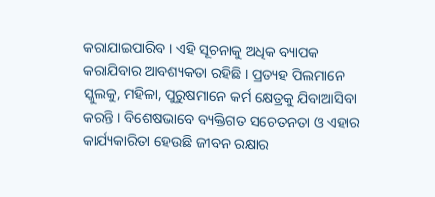କରାଯାଇପାରିବ । ଏହି ସୂଚନାକୁ ଅଧିକ ବ୍ୟାପକ କରାଯିବାର ଆବଶ୍ୟକତା ରହିଛି । ପ୍ରତ୍ୟହ ପିଲମାନେ ସ୍କୁଲକୁ, ମହିଳା, ପୁରୁଷମାନେ କର୍ମ କ୍ଷେତ୍ରକୁ ଯିବାଆସିବା କରନ୍ତି । ବିଶେଷଭାବେ ବ୍ୟକ୍ତିଗତ ସଚେତନତା ଓ ଏହାର କାର୍ଯ୍ୟକାରିତା ହେଉଛି ଜୀବନ ରକ୍ଷାର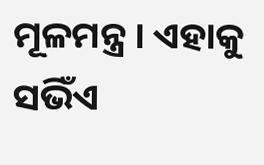ମୂଳମନ୍ତ୍ର । ଏହାକୁ ସଭିଁଏ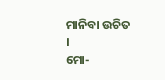ମାନିବା ଉଚିତ ।
ମୋ-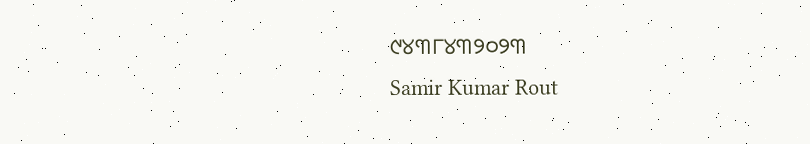୯୪୩୮୪୩୨୦୨୩
Samir Kumar Rout